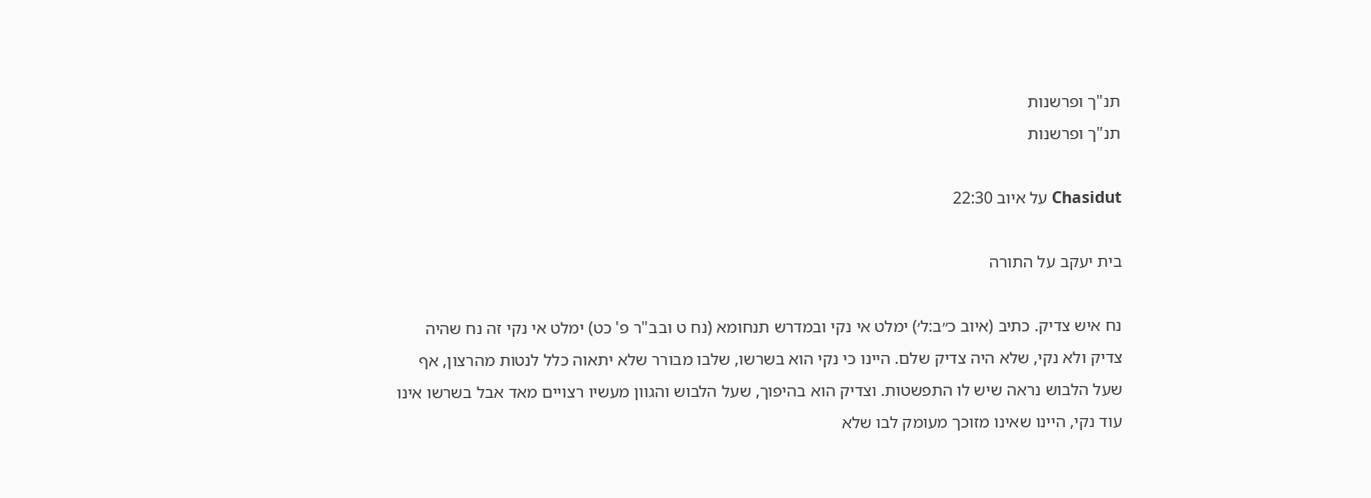תנ"ך ופרשנות
תנ"ך ופרשנות

Chasidut על איוב 22:30

בית יעקב על התורה

נח איש צדיק. כתיב (איוב כ״ב:ל׳) ימלט אי נקי ובמדרש תנחומא (נח ט ובב"ר פ' כט) ימלט אי נקי זה נח שהיה צדיק ולא נקי, שלא היה צדיק שלם. היינו כי נקי הוא בשרשו, שלבו מבורר שלא יתאוה כלל לנטות מהרצון, אף שעל הלבוש נראה שיש לו התפשטות. וצדיק הוא בהיפוך, שעל הלבוש והגוון מעשיו רצויים מאד אבל בשרשו אינו עוד נקי, היינו שאינו מזוכך מעומק לבו שלא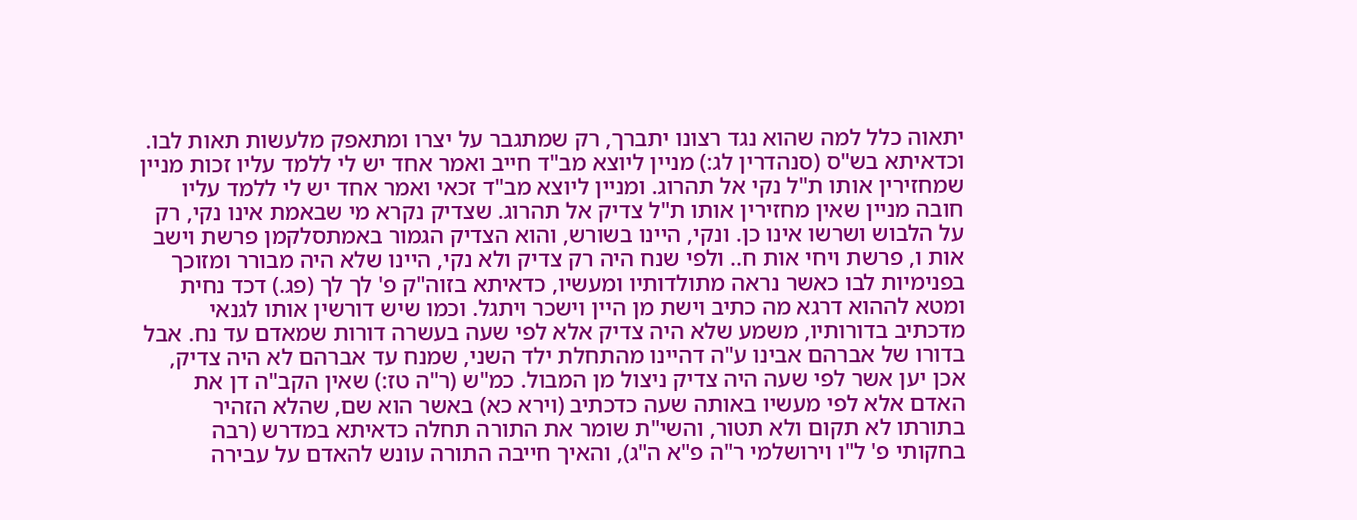יתאוה כלל למה שהוא נגד רצונו יתברך, רק שמתגבר על יצרו ומתאפק מלעשות תאות לבו. וכדאיתא בש"ס (סנהדרין לג:) מניין ליוצא מב"ד חייב ואמר אחד יש לי ללמד עליו זכות מניין שמחזירין אותו ת"ל נקי אל תהרוג. ומניין ליוצא מב"ד זכאי ואמר אחד יש לי ללמד עליו חובה מניין שאין מחזירין אותו ת"ל צדיק אל תהרוג. שצדיק נקרא מי שבאמת אינו נקי, רק על הלבוש ושרשו אינו כן. ונקי, היינו בשורש, והוא הצדיק הגמור באמתסלקמן פרשת וישב אות ו, פרשת ויחי אות ח.. ולפי שנח היה רק צדיק ולא נקי, היינו שלא היה מבורר ומזוכך בפנימיות לבו כאשר נראה מתולדותיו ומעשיו, כדאיתא בזוה"ק פ' לך לך (פג.) דכד נחית ומטא לההוא דרגא מה כתיב וישת מן היין וישכר ויתגל. וכמו שיש דורשין אותו לגנאי מדכתיב בדורותיו, משמע שלא היה צדיק אלא לפי שעה בעשרה דורות שמאדם עד נח. אבל בדורו של אברהם אבינו ע"ה דהיינו מהתחלת ילד השני, שמנח עד אברהם לא היה צדיק, אכן יען אשר לפי שעה היה צדיק ניצול מן המבול. כמ"ש (ר"ה טז:) שאין הקב"ה דן את האדם אלא לפי מעשיו באותה שעה כדכתיב (וירא כא) באשר הוא שם, שהלא הזהיר בתורתו לא תקום ולא תטור, והשי"ת שומר את התורה תחלה כדאיתא במדרש (רבה בחקותי פ' ל"ו וירושלמי ר"ה פ"א ה"ג), והאיך חייבה התורה עונש להאדם על עבירה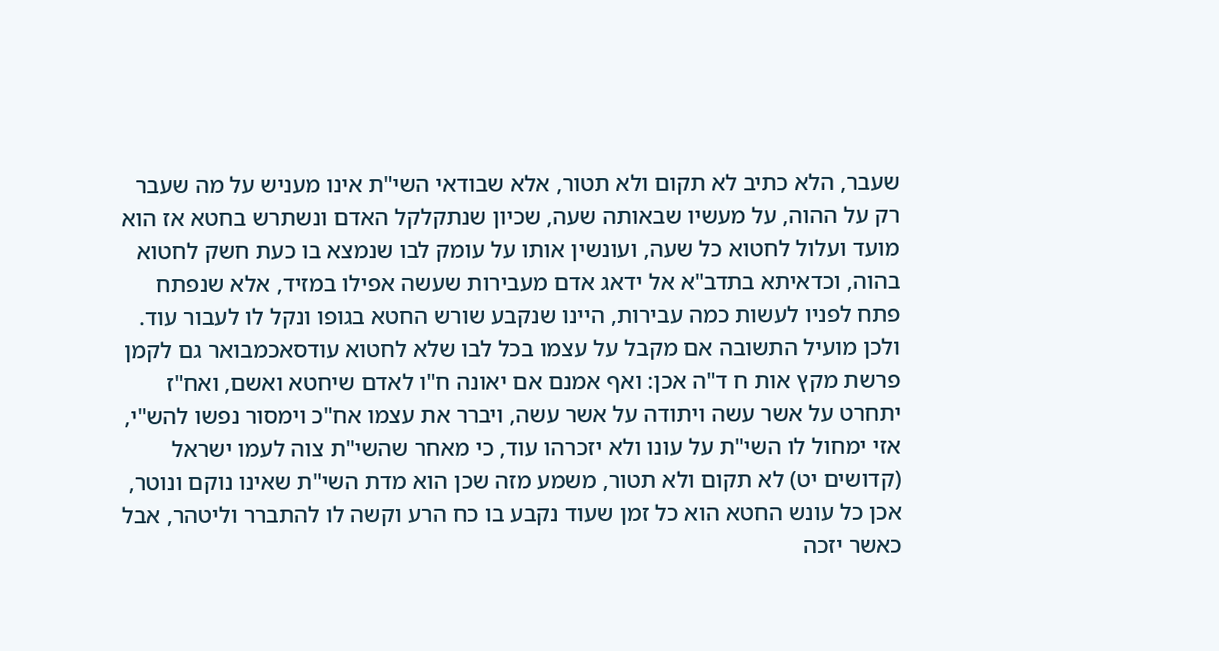שעבר, הלא כתיב לא תקום ולא תטור, אלא שבודאי השי"ת אינו מעניש על מה שעבר רק על ההוה, על מעשיו שבאותה שעה, שכיון שנתקלקל האדם ונשתרש בחטא אז הוא מועד ועלול לחטוא כל שעה, ועונשין אותו על עומק לבו שנמצא בו כעת חשק לחטוא בהוה, וכדאיתא בתדב"א אל ידאג אדם מעבירות שעשה אפילו במזיד, אלא שנפתח פתח לפניו לעשות כמה עבירות, היינו שנקבע שורש החטא בגופו ונקל לו לעבור עוד. ולכן מועיל התשובה אם מקבל על עצמו בכל לבו שלא לחטוא עודסאכמבואר גם לקמן פרשת מקץ אות ח ד"ה אכן: ואף אמנם אם יאונה ח"ו לאדם שיחטא ואשם, ואח"ז יתחרט על אשר עשה ויתודה על אשר עשה, ויברר את עצמו אח"כ וימסור נפשו להש"י, אזי ימחול לו השי"ת על עונו ולא יזכרהו עוד, כי מאחר שהשי"ת צוה לעמו ישראל (קדושים יט) לא תקום ולא תטור, משמע מזה שכן הוא מדת השי"ת שאינו נוקם ונוטר, אכן כל עונש החטא הוא כל זמן שעוד נקבע בו כח הרע וקשה לו להתברר וליטהר, אבל כאשר יזכה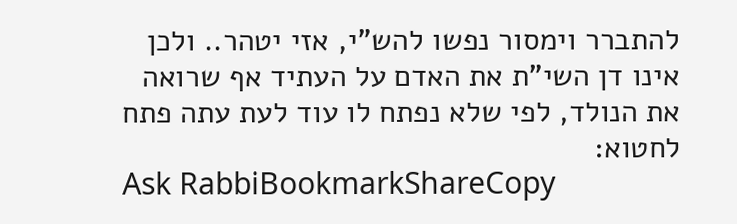להתברר וימסור נפשו להש"י, אזי יטהר.. ולכן אינו דן השי"ת את האדם על העתיד אף שרואה את הנולד, לפי שלא נפתח לו עוד לעת עתה פתח לחטוא:
Ask RabbiBookmarkShareCopy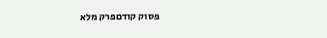פסוק קודםפרק מלא